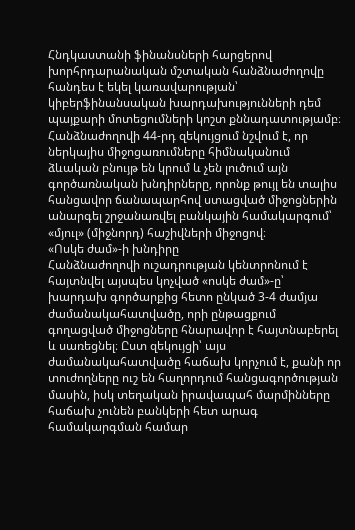Հնդկաստանի ֆինանսների հարցերով խորհրդարանական մշտական հանձնաժողովը հանդես է եկել կառավարության՝ կիբերֆինանսական խարդախությունների դեմ պայքարի մոտեցումների կոշտ քննադատությամբ։ Հանձնաժողովի 44-րդ զեկույցում նշվում է, որ ներկայիս միջոցառումները հիմնականում ձևական բնույթ են կրում և չեն լուծում այն գործառնական խնդիրները, որոնք թույլ են տալիս հանցավոր ճանապարհով ստացված միջոցներին անարգել շրջանառվել բանկային համակարգում՝ «մյուլ» (միջնորդ) հաշիվների միջոցով։
«Ոսկե ժամ»-ի խնդիրը
Հանձնաժողովի ուշադրության կենտրոնում է հայտնվել այսպես կոչված «ոսկե ժամ»-ը՝ խարդախ գործարքից հետո ընկած 3-4 ժամյա ժամանակահատվածը, որի ընթացքում գողացված միջոցները հնարավոր է հայտնաբերել և սառեցնել։ Ըստ զեկույցի՝ այս ժամանակահատվածը հաճախ կորչում է, քանի որ տուժողները ուշ են հաղորդում հանցագործության մասին, իսկ տեղական իրավապահ մարմինները հաճախ չունեն բանկերի հետ արագ համակարգման համար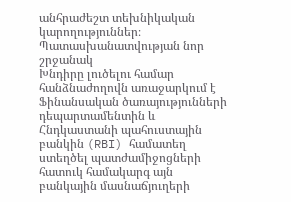անհրաժեշտ տեխնիկական կարողություններ։
Պատասխանատվության նոր շրջանակ
Խնդիրը լուծելու համար հանձնաժողովն առաջարկում է Ֆինանսական ծառայությունների դեպարտամենտին և Հնդկաստանի պահուստային բանկին (RBI) համատեղ ստեղծել պատժամիջոցների հատուկ համակարգ այն բանկային մասնաճյուղերի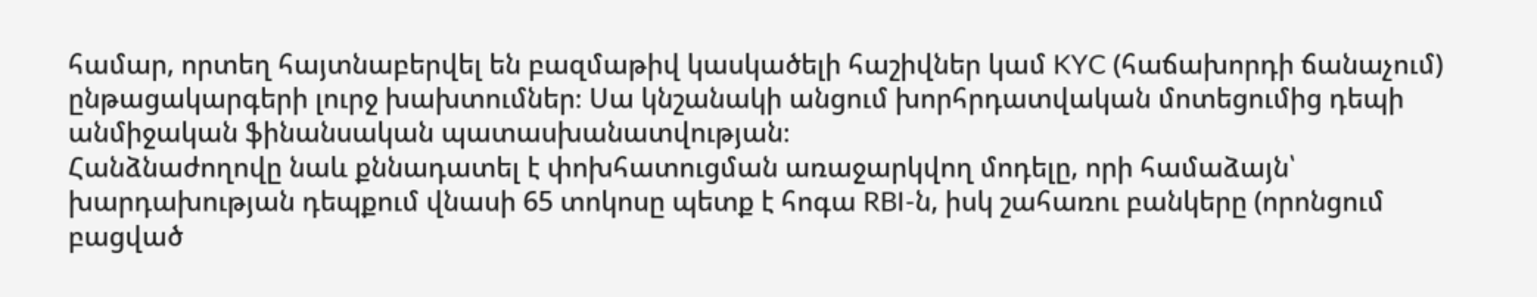համար, որտեղ հայտնաբերվել են բազմաթիվ կասկածելի հաշիվներ կամ KYC (հաճախորդի ճանաչում) ընթացակարգերի լուրջ խախտումներ։ Սա կնշանակի անցում խորհրդատվական մոտեցումից դեպի անմիջական ֆինանսական պատասխանատվության։
Հանձնաժողովը նաև քննադատել է փոխհատուցման առաջարկվող մոդելը, որի համաձայն՝ խարդախության դեպքում վնասի 65 տոկոսը պետք է հոգա RBI-ն, իսկ շահառու բանկերը (որոնցում բացված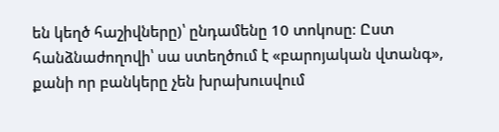են կեղծ հաշիվները)՝ ընդամենը 10 տոկոսը։ Ըստ հանձնաժողովի՝ սա ստեղծում է «բարոյական վտանգ», քանի որ բանկերը չեն խրախուսվում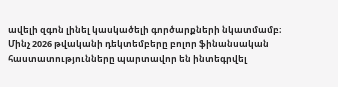ավելի զգոն լինել կասկածելի գործարքների նկատմամբ։
Մինչ 2026 թվականի դեկտեմբերը բոլոր ֆինանսական հաստատությունները պարտավոր են ինտեգրվել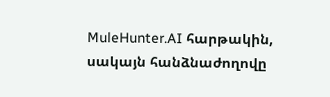MuleHunter.AI հարթակին, սակայն հանձնաժողովը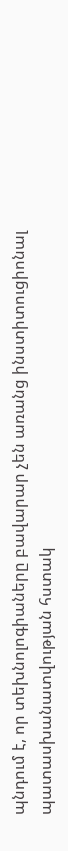պնդում է, որ տեխնոլոգիաները բավարար չեն առանց ինստիտուցիոնալ պատասխանատվության հստակ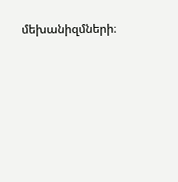մեխանիզմների։